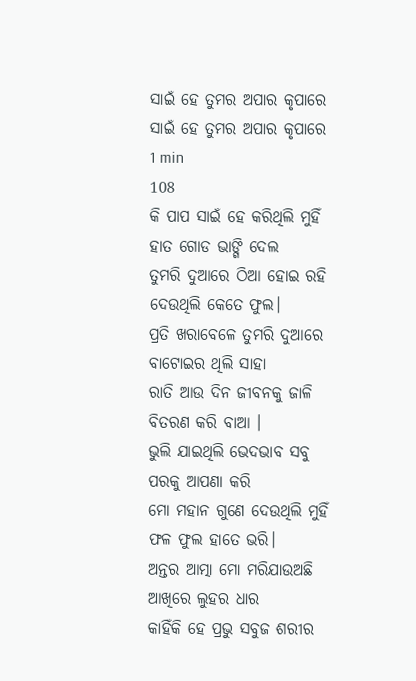ସାଇଁ ହେ ତୁମର ଅପାର କୃପାରେ
ସାଇଁ ହେ ତୁମର ଅପାର କୃପାରେ
1 min
108
କି ପାପ ସାଇଁ ହେ କରିଥିଲି ମୁହିଁ
ହାତ ଗୋଡ ଭାଙ୍ଗି ଦେଲ
ତୁମରି ଦୁଆରେ ଠିଆ ହୋଇ ରହି
ଦେଉଥିଲି କେତେ ଫୁଲ।
ପ୍ରତି ଖରାବେଳେ ତୁମରି ଦୁଆରେ
ବାଟୋଇର ଥିଲି ସାହା
ରାତି ଆଉ ଦିନ ଜୀବନକୁ ଜାଳି
ବିତରଣ କରି ବାଆ ।
ଭୁଲି ଯାଇଥିଲି ଭେଦଭାବ ସବୁ
ପରକୁ ଆପଣା କରି
ମୋ ମହାନ ଗୁଣେ ଦେଉଥିଲି ମୁହିଁ
ଫଳ ଫୁଲ ହାତେ ଭରି।
ଅନ୍ତର ଆତ୍ମା ମୋ ମରିଯାଉଅଛି
ଆଖିରେ ଲୁହର ଧାର
କାହିଁକି ହେ ପ୍ରଭୁ ସବୁଜ ଶରୀର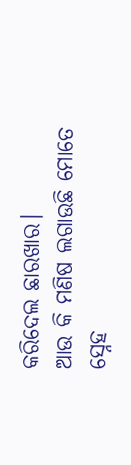କରିଦେଲ ଛାରଖାର।
ଆଉ କି ମଣିଷ ଲଗାଉଛି ମୋତେ
ସ୍ନେହ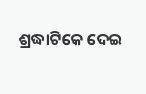ଶ୍ରଦ୍ଧାଟିକେ ଦେଇ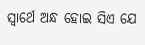ସ୍ବାର୍ଥେ ଅନ୍ଧ ହୋଇ ସିଏ ଯେ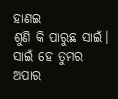ହାଣଇ
ଶୁଣି କି ପାରୁଛ ସାଇଁ।
ସାଇଁ ହେ ତୁମର ଅପାର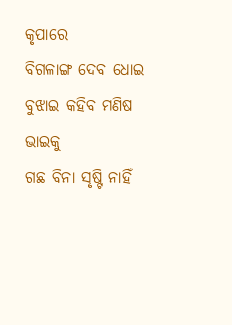କୃପାରେ
ବିଗଳାଙ୍ଗ ଦେବ ଧୋଇ
ବୁଝାଇ କହିବ ମଣିଷ ଭାଇକୁ
ଗଛ ବିନା ସୃଷ୍ଟି ନାହିଁ